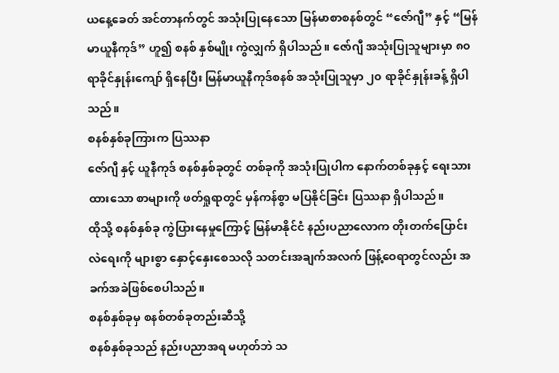ယနေ့ခေတ် အင်တာနက်တွင် အသုံးပြုနေသော မြန်မာစာစနစ်တွင် “ဇော်ဂျီ” နှင့် “မြန်မာယူနီကုဒ်” ဟူ၍ စနစ် နှစ်မျိုး ကွဲလျှက် ရှိပါသည်။ ဇော်ဂျီ အသုံးပြုသူများမှာ ၈၀ ရာခိုင်နှုန်းကျော် ရှိနေပြီး မြန်မာယူနီကုဒ်စနစ် အသုံးပြုသူမှာ ၂၀ ရာခိုင်နှုန်းခန့် ရှိပါသည်။
စနစ်နှစ်ခုကြားက ပြဿနာ
ဇော်ဂျီ နှင့် ယူနီကုဒ် စနစ်နှစ်ခုတွင် တစ်ခုကို အသုံးပြုပါက နောက်တစ်ခုနှင့် ရေးသားထားသော စာများကို ဖတ်ရှုရာတွင် မှန်ကန်စွာ မပြနိုင်ခြင်း ပြဿနာ ရှိပါသည်။
ထိုသို့ စနစ်နှစ်ခု ကွဲပြားနေမှုကြောင့် မြန်မာနိုင်ငံ နည်းပညာလောက တိုးတက်ပြောင်းလဲရေးကို များစွာ နှောင့်နှေးစေသလို သတင်းအချက်အလက် ဖြန့်ဝေရာတွင်လည်း အခက်အခဲဖြစ်စေပါသည်။
စနစ်နှစ်ခုမှ စနစ်တစ်ခုတည်းဆီသို့
စနစ်နှစ်ခုသည် နည်းပညာအရ မဟုတ်ဘဲ သ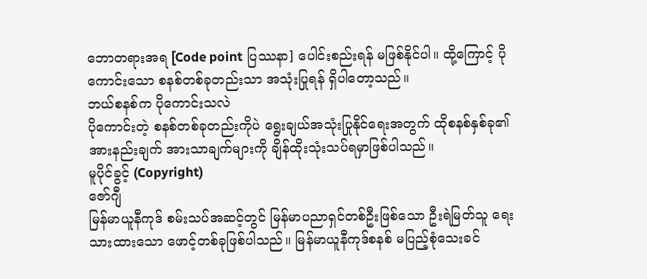ဘောတရားအရ [Code point ပြဿနာ] ပေါင်းစည်းရန် မဖြစ်နိုင်ပါ။ ထို့ကြောင့် ပိုကောင်းသော စနစ်တစ်ခုတည်းသာ အသုံးပြုရန် ရှိပါတော့သည်။
ဘယ်စနစ်က ပိုကောင်းသလဲ
ပိုကောင်းတဲ့ စနစ်တစ်ခုတည်းကိုပဲ ရွေးချယ်အသုံးပြုနိုင်ရေးအတွက် ထိုစနစ်နှစ်ခု၏ အားနည်းချက် အားသာချက်များကို ချိန်ထိုးသုံးသပ်ရမှာဖြစ်ပါသည်။
မူပိုင်ခွင့် (Copyright)
ဇော်ဂျီ
မြန်မာယူနီကုဒ် စမ်းသပ်အဆင့်တွင် မြန်မာပညာရှင်တစ်ဦးဖြစ်သော ဦးရဲမြတ်သူ ရေးသားထားသော ဖောင့်တစ်ခုဖြစ်ပါသည်။ မြန်မာယူနီကုဒ်စနစ် မပြည့်စုံသေးခင်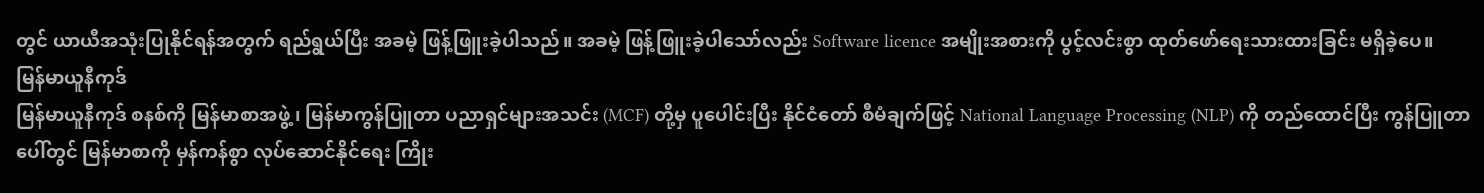တွင် ယာယီအသုံးပြုနိုင်ရန်အတွက် ရည်ရွယ်ပြီး အခမဲ့ ဖြန့်ဖြူးခဲ့ပါသည်။ အခမဲ့ ဖြန့်ဖြူးခဲ့ပါသော်လည်း Software licence အမျိုးအစားကို ပွင့်လင်းစွာ ထုတ်ဖော်ရေးသားထားခြင်း မရှိခဲ့ပေ။
မြန်မာယူနီကုဒ်
မြန်မာယူနီကုဒ် စနစ်ကို မြန်မာစာအဖွဲ့ ၊ မြန်မာကွန်ပြူတာ ပညာရှင်များအသင်း (MCF) တို့မှ ပူပေါင်းပြီး နိုင်ငံတော် စီမံချက်ဖြင့် National Language Processing (NLP) ကို တည်ထောင်ပြီး ကွန်ပြူတာပေါ်တွင် မြန်မာစာကို မှန်ကန်စွာ လုပ်ဆောင်နိုင်ရေး ကြိုး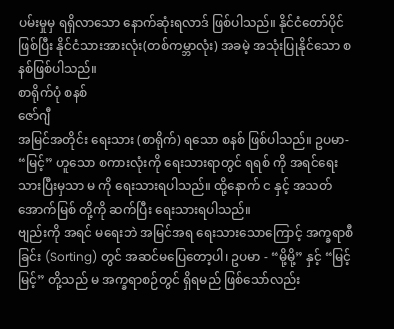ပမ်းမှုမှ ရရှိလာသော နောက်ဆုံးရလာဒ် ဖြစ်ပါသည်။ နိုင်ငံတော်ပိုင် ဖြစ်ပြီး နိုင်ငံသားအားလုံး(တစ်ကမ္ဘာလုံး) အခမဲ့ အသုံးပြုနိုင်သော စနစ်ဖြစ်ပါသည်။
စာရိုက်ပုံ စနစ်
ဇော်ဂျီ
အမြင်အတိုင်း ရေးသား (စာရိုက်) ရသော စနစ် ဖြစ်ပါသည်။ ဥပမာ- “မြင့်” ဟူသော စကားလုံးကို ရေးသားရာတွင် ရရစ် ကို အရင်ရေးသားပြီးမှသာ မ ကို ရေးသားရပါသည်။ ထို့နောက် င နှင့် အသတ် အောက်မြစ် တို့ကို ဆက်ပြီး ရေးသားရပါသည်။
ဗျည်းကို အရင် မရေးဘဲ အမြင်အရ ရေးသားသောကြောင့် အက္ခရာစီခြင်း (Sorting) တွင် အဆင်မပြေတော့ပါ၊ ဥပမာ - “မို့မို့” နှင့် “မြင့်မြင့်” တို့သည် မ အက္ခရာစဉ်တွင် ရှိရမည် ဖြစ်သော်လည်း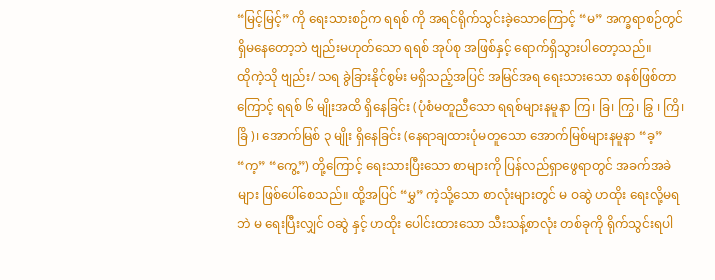“မြင့်မြင့်” ကို ရေးသားစဉ်က ရရစ် ကို အရင်ရိုက်သွင်းခဲ့သောကြောင့် “မ” အက္ခရာစဉ်တွင် ရှိမနေတော့ဘဲ ဗျည်းမဟုတ်သော ရရစ် အုပ်စု အဖြစ်နှင့် ရောက်ရှိသွားပါတော့သည်။
ထိုကဲ့သို ဗျည်း/ သရ ခွဲခြားနိုင်စွမ်း မရှိသည့်အပြင် အမြင်အရ ရေးသားသော စနစ်ဖြစ်တာကြောင့် ရရစ် ၆ မျိုးအထိ ရှိနေခြင်း (ပုံစံမတူညီသော ရရစ်များနမူနာ ကြ၊ ခြ၊ ကြွ၊ ခြွ ၊ ကြိ၊ ခြိ )၊ အောက်မြစ် ၃ မျိုး ရှိနေခြင်း (နေရာချထားပုံမတူသော အောက်မြစ်များနမူနာ “ခ့” “က့” “ကွေ့”) တို့ကြောင့် ရေးသားပြီးသော စာများကို ပြန်လည်ရှာဖွေရာတွင် အခက်အခဲများ ဖြစ်ပေါ်စေသည်။ ထို့အပြင် “မွှ” ကဲ့သို့သော စာလုံးများတွင် မ ဝဆွဲ ဟထိုး ရေးလို့မရဘဲ မ ရေးပြီးလျှင် ဝဆွဲ နှင့် ဟထိုး ပေါင်းထားသော သီးသန့်စာလုံး တစ်ခုကို ရိုက်သွင်းရပါ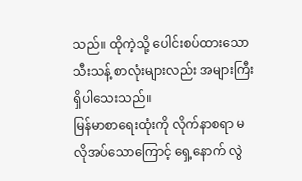သည်။ ထိုကဲ့သို့ ပေါင်းစပ်ထားသော သီးသန့် စာလုံးများလည်း အများကြီးရှိပါသေးသည်။
မြန်မာစာရေးထုံးကို လိုက်နာစရာ မလိုအပ်သောကြောင့် ရှေ့နောက် လွဲ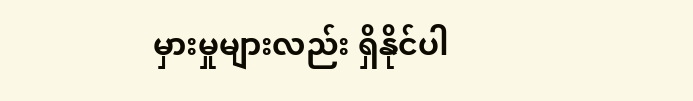မှားမှုများလည်း ရှိနိုင်ပါ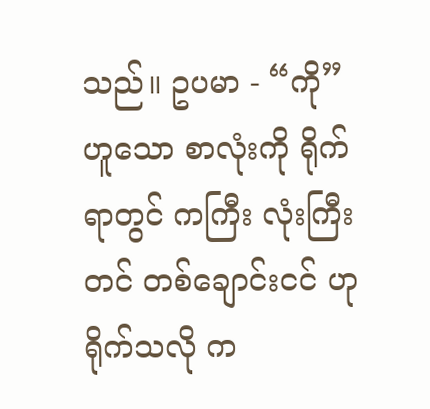သည်။ ဥပမာ - “ကို” ဟူသော စာလုံးကို ရိုက်ရာတွင် ကကြီး လုံးကြီးတင် တစ်ချောင်းငင် ဟု ရိုက်သလို က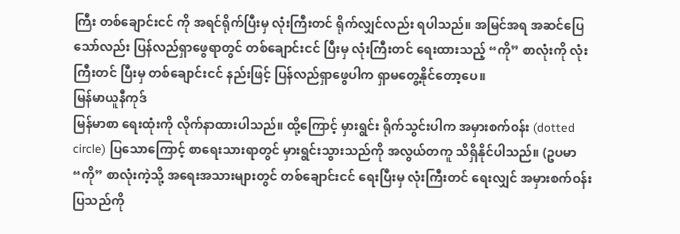ကြီး တစ်ချောင်းငင် ကို အရင်ရိုက်ပြီးမှ လုံးကြီးတင် ရိုက်လျှင်လည်း ရပါသည်။ အမြင်အရ အဆင်ပြေသော်လည်း ပြန်လည်ရှာဖွေရာတွင် တစ်ချောင်းငင် ပြီးမှ လုံးကြီးတင် ရေးထားသည့် “ကို” စာလုံးကို လုံးကြီးတင် ပြီးမှ တစ်ချောင်းငင် နည်းဖြင့် ပြန်လည်ရှာဖွေပါက ရှာမတွေ့နိုင်တော့ပေ။
မြန်မာယူနီကုဒ်
မြန်မာစာ ရေးထုံးကို လိုက်နာထားပါသည်။ ထို့ကြောင့် မှားရွင်း ရိုက်သွင်းပါက အမှားစက်၀န်း (dotted circle) ပြသောကြောင့် စာရေးသားရာတွင် မှားရွင်းသွားသည်ကို အလွယ်တကူ သိရှိနိုင်ပါသည်။ (ဥပမာ “ကို” စာလုံးကဲ့သို့ အရေးအသားများတွင် တစ်ချောင်းငင် ရေးပြီးမှ လုံးကြီးတင် ရေးလျှင် အမှားစက်ဝန်း ပြသည်ကို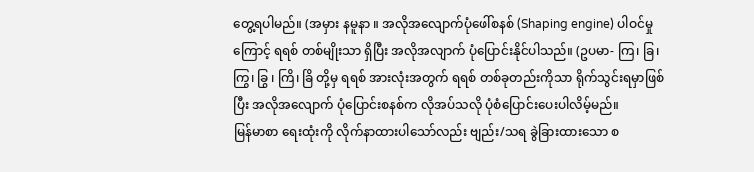တွေ့ရပါမည်။ (အမှား နမူနာ ။ အလိုအလျောက်ပုံဖေါ်စနစ် (Shaping engine) ပါဝင်မှုကြောင့် ရရစ် တစ်မျိုးသာ ရှိပြီး အလိုအလျာက် ပုံပြောင်းနိုင်ပါသည်။ (ဥပမာ- ကြ၊ ခြ၊ ကြွ၊ ခြွ ၊ ကြိ၊ ခြိ တို့မှ ရရစ် အားလုံးအတွက် ရရစ် တစ်ခုတည်းကိုသာ ရိုက်သွင်းရမှာဖြစ်ပြီး အလိုအလျောက် ပုံပြောင်းစနစ်က လိုအပ်သလို ပုံစံပြောင်းပေးပါလိမ့်မည်။
မြန်မာစာ ရေးထုံးကို လိုက်နာထားပါသော်လည်း ဗျည်း/သရ ခွဲခြားထားသော စ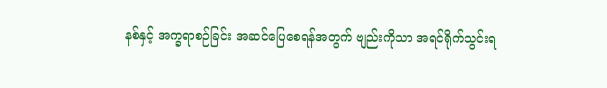နစ်နှင့် အက္ခရာစဉ်ခြင်း အဆင်ပြေစေရန်အတွက် ဗျည်းကိုသာ အရင်ရိုက်သွင်းရ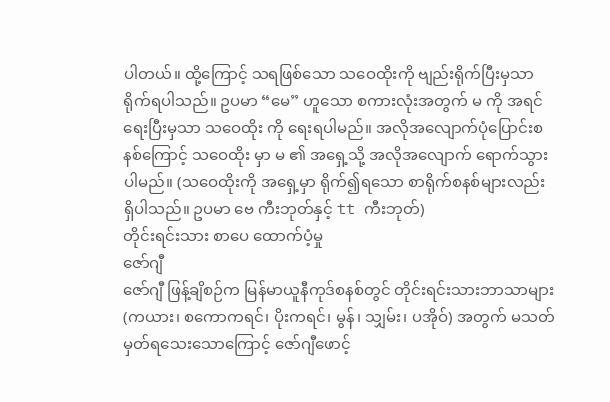ပါတယ်။ ထို့ကြောင့် သရဖြစ်သော သဝေထိုးကို ဗျည်းရိုက်ပြီးမှသာ ရိုက်ရပါသည်။ ဥပမာ “မေ” ဟူသော စကားလုံးအတွက် မ ကို အရင်ရေးပြီးမှသာ သဝေထိုး ကို ရေးရပါမည်။ အလိုအလျောက်ပုံပြောင်းစနစ်ကြောင့် သဝေထိုး မှာ မ ၏ အရှေ့သို့ အလိုအလျောက် ရောက်သွားပါမည်။ (သဝေထိုးကို အရှေ့မှာ ရိုက်၍ရသော စာရိုက်စနစ်များလည်း ရှိပါသည်။ ဥပမာ ဗေ ကီးဘုတ်နှင့် tt ကီးဘုတ်)
တိုင်းရင်းသား စာပေ ထောက်ပံ့မှု
ဇော်ဂျီ
ဇော်ဂျီ ဖြန့်ချိစဉ်က မြန်မာယူနီကုဒ်စနစ်တွင် တိုင်းရင်းသားဘာသာများ (ကယား၊ စကောကရင်၊ ပိုးကရင်၊ မွန်၊ သျှမ်း၊ ပအိုဝ်) အတွက် မသတ်မှတ်ရသေးသောကြောင့် ဇော်ဂျီဖောင့်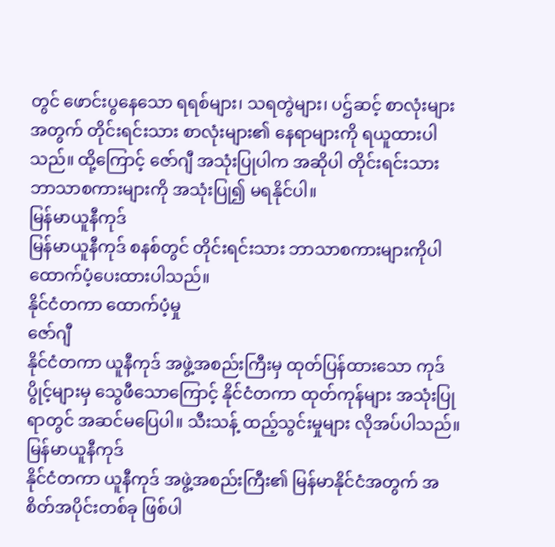တွင် ဖောင်းပွနေသော ရရစ်များ၊ သရတွဲများ၊ ပဌ်ဆင့် စာလုံးများအတွက် တိုင်းရင်းသား စာလုံးများ၏ နေရာများကို ရယူထားပါသည်။ ထို့ကြောင့် ဇော်ဂျီ အသုံးပြုပါက အဆိုပါ တိုင်းရင်းသား ဘာသာစကားများကို အသုံးပြု၍ မရနိုင်ပါ။
မြန်မာယူနီကုဒ်
မြန်မာယူနီကုဒ် စနစ်တွင် တိုင်းရင်းသား ဘာသာစကားများကိုပါ ထောက်ပံ့ပေးထားပါသည်။
နိုင်ငံတကာ ထောက်ပံ့မှု
ဇော်ဂျီ
နိုင်ငံတကာ ယူနီကုဒ် အဖွဲ့အစည်းကြီးမှ ထုတ်ပြန်ထားသော ကုဒ်ပွိုင့်များမှ သွေဖီသောကြောင့် နိုင်ငံတကာ ထုတ်ကုန်များ အသုံးပြုရာတွင် အဆင်မပြေပါ။ သီးသန့် ထည့်သွင်းမှုများ လိုအပ်ပါသည်။
မြန်မာယူနီကုဒ်
နိုင်ငံတကာ ယူနီကုဒ် အဖွဲ့အစည်းကြီး၏ မြန်မာနိုင်ငံအတွက် အစိတ်အပိုင်းတစ်ခု ဖြစ်ပါ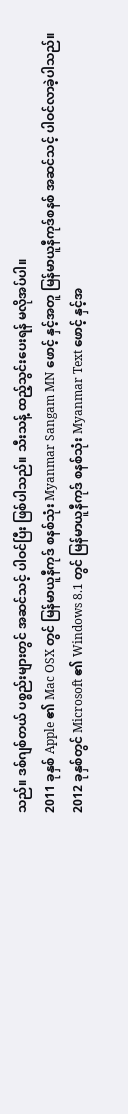သည်။ ဒစ်ဂျစ်တယ် ပစ္စည်းများတွင် အဆင်သင့် ပါဝင်ပြီး ဖြစ်ပါသည်။ သီးသန့် ထည့်သွင်းပေးရန် မလိုအပ်ပါ။
2011 ခုနှစ် Apple ၏ Mac OSX တွင် မြန်မာယူနီကုဒ် စနစ်သုံး Myanmar Sangam MN ဖောင့် နှင့်အတူ မြန်မာယူနီကုဒ်စနစ် အဆင်သင့် ပါဝင်လာခဲ့ပါသည်။
2012 ခုနှစ်တွင် Microsoft ၏ Windows 8.1 တွင် မြန်မာယူနီကုဒ် စနစ်သုံး Myanmar Text ဖောင့် နှင့်အ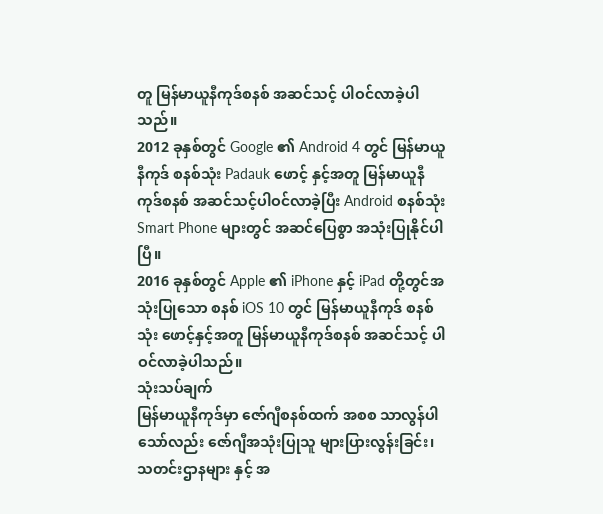တူ မြန်မာယူနီကုဒ်စနစ် အဆင်သင့် ပါဝင်လာခဲ့ပါသည်။
2012 ခုနှစ်တွင် Google ၏ Android 4 တွင် မြန်မာယူနီကုဒ် စနစ်သုံး Padauk ဖောင့် နှင့်အတူ မြန်မာယူနီကုဒ်စနစ် အဆင်သင့်ပါဝင်လာခဲ့ပြီး Android စနစ်သုံး Smart Phone များတွင် အဆင်ပြေစွာ အသုံးပြုနိုင်ပါပြီ။
2016 ခုနှစ်တွင် Apple ၏ iPhone နှင့် iPad တို့တွင်အသုံးပြုသော စနစ် iOS 10 တွင် မြန်မာယူနီကုဒ် စနစ်သုံး ဖောင့်နှင့်အတူ မြန်မာယူနီကုဒ်စနစ် အဆင်သင့် ပါဝင်လာခဲ့ပါသည်။
သုံးသပ်ချက်
မြန်မာယူနီကုဒ်မှာ ဇော်ဂျီစနစ်ထက် အစစ သာလွန်ပါသော်လည်း ဇော်ဂျီအသုံးပြုသူ များပြားလွန်းခြင်း၊ သတင်းဌာနများ နှင့် အ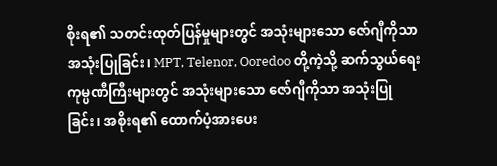စိုးရ၏ သတင်းထုတ်ပြန်မှုများတွင် အသုံးများသော ဇော်ဂျီကိုသာ အသုံးပြုခြင်း၊ MPT, Telenor, Ooredoo တို့ကဲ့သို့ ဆက်သွယ်ရေး ကုမ္ပဏီကြီးများတွင် အသုံးများသော ဇော်ဂျီကိုသာ အသုံးပြုခြင်း၊ အစိုးရ၏ ထောက်ပံ့အားပေး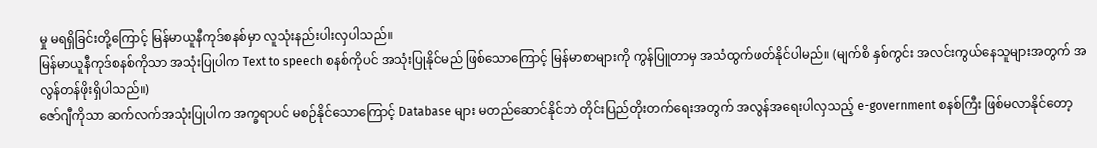မှု မရရှိခြင်းတို့ကြောင့် မြန်မာယူနီကုဒ်စနစ်မှာ လူသုံးနည်းပါးလှပါသည်။
မြန်မာယူနီကုဒ်စနစ်ကိုသာ အသုံးပြုပါက Text to speech စနစ်ကိုပင် အသုံးပြုနိုင်မည် ဖြစ်သောကြောင့် မြန်မာစာများကို ကွန်ပြူတာမှ အသံထွက်ဖတ်နိုင်ပါမည်။ (မျက်စိ နှစ်ကွင်း အလင်းကွယ်နေသူများအတွက် အလွန်တန်ဖိုးရှိပါသည်။)
ဇော်ဂျီကိုသာ ဆက်လက်အသုံးပြုပါက အက္ခရာပင် မစဉ်နိုင်သောကြောင့် Database များ မတည်ဆောင်နိုင်ဘဲ တိုင်းပြည်တိုးတက်ရေးအတွက် အလွန်အရေးပါလှသည့် e-government စနစ်ကြီး ဖြစ်မလာနိုင်တော့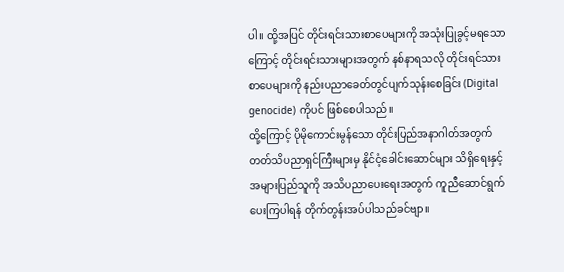ပါ။ ထို့အပြင် တိုင်းရင်းသားစာပေများကို အသုံးပြုခွင့်မရသောကြောင့် တိုင်းရင်းသားများအတွက် နစ်နာရသလို တိုင်းရင်သား စာပေများကို နည်းပညာခေတ်တွင်ပျက်သုန်းစေခြင်း (Digital genocide) ကိုပင် ဖြစ်စေပါသည်။
ထို့ကြောင့် ပိုမိုကောင်းမွန်သော တိုင်းပြည်အနာဂါတ်အတွက် တတ်သိပညာရှင်ကြီးများမှ နိုင်ငံ့ခေါင်းဆောင်များ သိရှိရေးနှင့် အများပြည်သူကို အသိပညာပေးရေးအတွက် ကူညီဆောင်ရွက်ပေးကြပါရန် တိုက်တွန်းအပ်ပါသည်ခင်ဗျာ။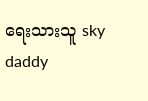ရေးသားသူ sky daddy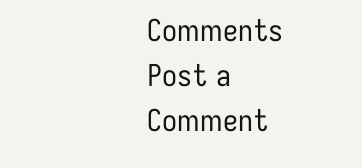Comments
Post a Comment